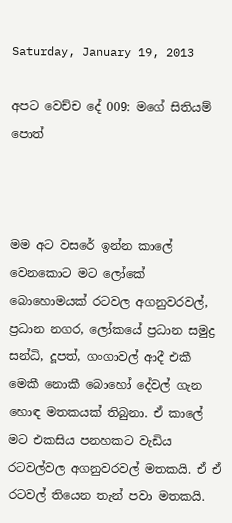Saturday, January 19, 2013

අපට වෙච්ච දේ 009: මගේ සිතියම් පොත්



මම අට වසරේ ඉන්න කාලේ වෙනකොට මට ලෝකේ බොහොමයක් රටවල අගනුවරවල්, ප්‍රධාන නගර, ලෝකයේ ප්‍රධාන සමුද්‍ර සන්ධි, දූපත්, ගංගාවල් ආදී එකී මෙකී නොකී බොහෝ දේවල් ගැන හොඳ මතකයක් තිබුනා. ඒ කාලේ මට එකසිය පනහකට වැඩිය රටවල්වල අගනුවරවල් මතකයි. ඒ ඒ රටවල් තියෙන තැන් පවා මතකයි.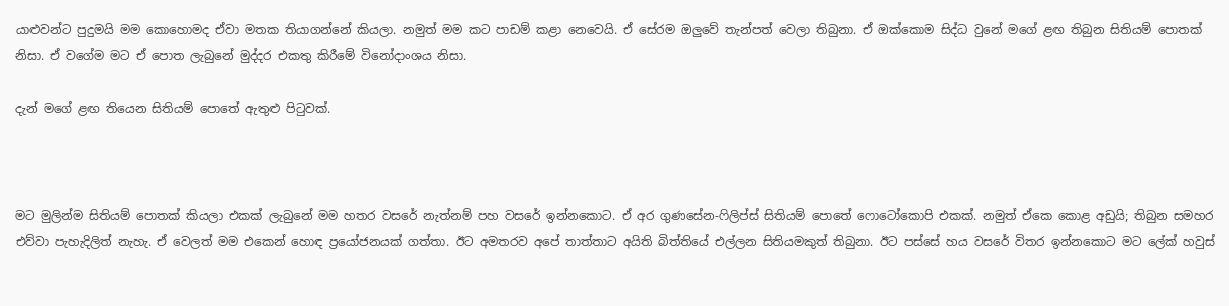යාළුවන්ට පුදුමයි මම කොහොමද ඒවා මතක තියාගන්නේ කියලා. නමුත් මම කට පාඩම් කළා නෙවෙයි. ඒ සේරම ඔලුවේ තැන්පත් වෙලා තිබුනා. ඒ ඔක්කොම සිද්ධ වුනේ මගේ ළඟ තිබුන සිතියම් පොතක් නිසා. ඒ වගේම මට ඒ පොත ලැබුනේ මුද්දර එකතු කිරීමේ විනෝදාංශය නිසා.

දැන් මගේ ළඟ තියෙන සිතියම් පොතේ ඇතුළු පිටුවක්.



මට මුලින්ම සිතියම් පොතක් කියලා එකක් ලැබුනේ මම හතර වසරේ නැත්නම් පහ වසරේ ඉන්නකොට. ඒ අර ගුණසේන-ෆිලිප්ස් සිතියම් පොතේ ෆොටෝකොපි එකක්. නමුත් ඒකෙ කොළ අඩුයි; තිබුන සමහර එව්වා පැහැදිලිත් නැහැ. ඒ වෙලත් මම එකෙන් හොඳ ප්‍රයෝජනයක් ගත්තා. ඊට අමතරව අපේ තාත්තාට අයිති බිත්තියේ එල්ලන සිතියමකුත් තිබුනා. ඊට පස්සේ හය වසරේ විතර ඉන්නකොට මට ලේක් හවුස්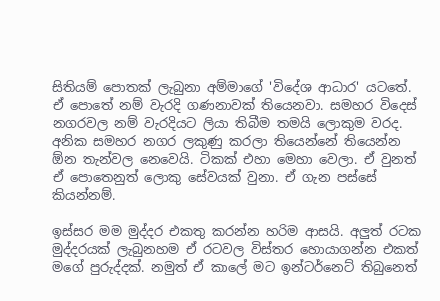සිතියම් පොතක් ලැබුනා අම්මාගේ 'විදේශ ආධාර' යටතේ. ඒ පොතේ නම් වැරදි ගණනාවක් තියෙනවා. සමහර විදෙස් නගරවල නම් වැරදියට ලියා තිබීම තමයි ලොකුම වරද. අනික සමහර නගර ලකුණු කරලා තියෙන්නේ තියෙන්න ඕන තැන්වල නෙවෙයි. ටිකක් එහා මෙහා වෙලා. ඒ වුනත් ඒ පොතෙනුත් ලොකු සේවයක් වුනා. ඒ ගැන පස්සේ කියන්නම්.

ඉස්සර මම මුද්දර එකතු කරන්න හරිම ආසයි. අලුත් රටක මුද්දරයක් ලැබුනහම ඒ රටවල විස්තර හොයාගන්න එකත් මගේ පුරුද්දක්. නමුත් ඒ කාලේ මට ඉන්ටර්නෙට් තිබුනෙත්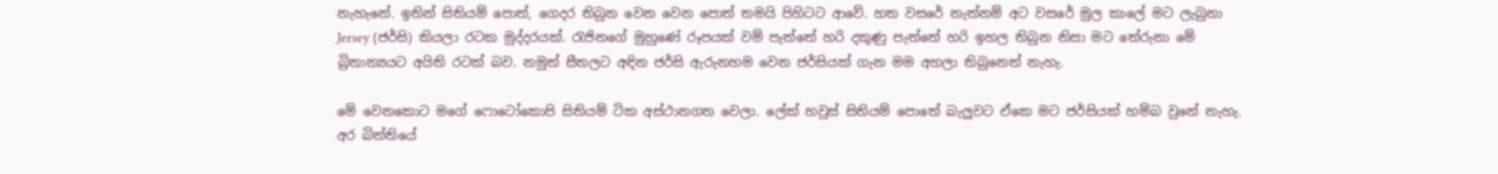නැහැනේ. ඉතින් සිතියම් පොත්, ගෙදර තිබුන වෙන වෙන පොත් තමයි පිහිටට ආවේ. හත වසරේ නැත්නම් අට වසරේ මුල කාලේ මට ලැබුනා Jersey (ජර්සි) කියලා රටක මුද්දරයක්. රැජිනගේ මුහුණේ රූපයක් වම් පැත්තේ හරි දකුණු පැත්තේ හරි ඉහල තිබුන නිසා මට තේරුනා මේ බ්‍රිතාන්‍යයට අයිති රටක් බව. නමුත් සීතලට අඳින ජර්සි ඇරුනහම වෙන ජර්සියක් ගැන මම අහලා තිබුනෙත් නැහැ.

මේ වෙනකොට මගේ ෆොටෝකොපි සිතියම් ටික අස්ථානගත වෙලා. ලේක් හවුස් සිතියම් පොතේ බැලුවට ඒකෙ මට ජර්සියක් හම්බ වුනේ නැහැ. අර බිත්තියේ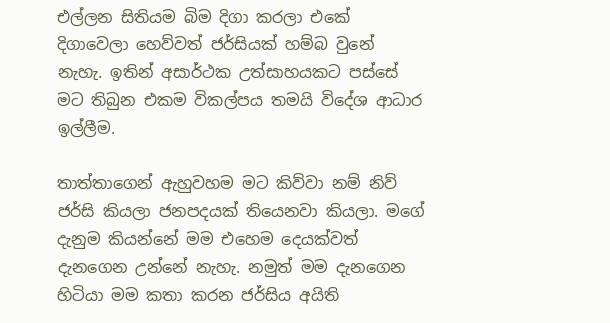එල්ලන සිතියම බිම දිගා කරලා එකේ දිගාවෙලා හෙව්වත් ජර්සියක් හම්බ වුනේ නැහැ. ඉතින් අසාර්ථක උත්සාහයකට පස්සේ මට තිබුන එකම විකල්පය තමයි විදේශ ආධාර ඉල්ලීම.

තාත්තාගෙන් ඇහුවහම මට කිව්වා නම් නිව් ජර්සි කියලා ජනපදයක් තියෙනවා කියලා. මගේ දැනුම කියන්නේ මම එහෙම දෙයක්වත් දැනගෙන උන්නේ නැහැ. නමුත් මම දැනගෙන හිටියා මම කතා කරන ජර්සිය අයිති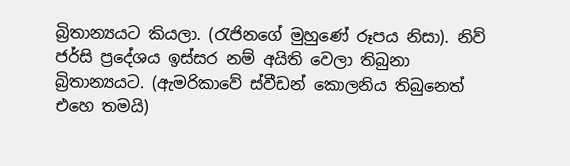බ්‍රිතාන්‍යයට කියලා. (රැජිනගේ මුහුණේ රූපය නිසා). නිව් ජර්සි ප්‍රදේශය ඉස්සර නම් අයිති වෙලා තිබුනා බ්‍රිතාන්‍යයට. (ඇමරිකාවේ ස්වීඩන් කොලනිය තිබුනෙත් එහෙ තමයි)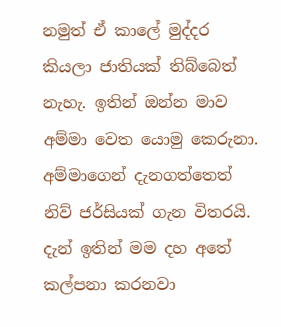නමුත් ඒ කාලේ මුද්දර කියලා ජාතියක් තිබ්බෙත් නැහැ. ඉතින් ඔන්න මාව අම්මා වෙත යොමු කෙරුනා. අම්මාගෙන් දැනගත්තෙත් නිව් ජර්සියක් ගැන විතරයි. දැන් ඉතින් මම දහ අතේ කල්පනා කරනවා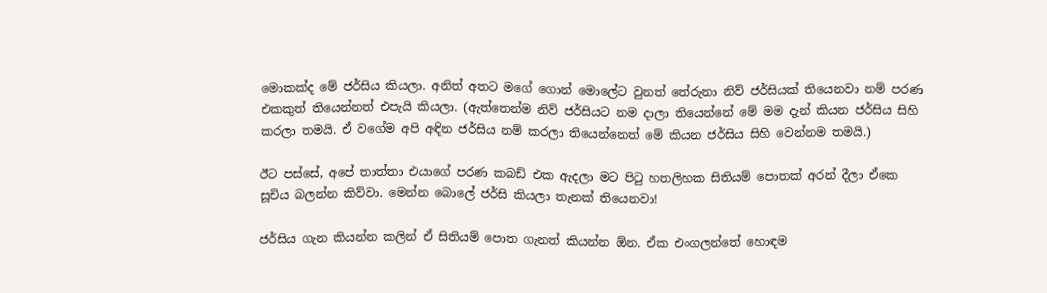මොකක්ද මේ ජර්සිය කියලා. අනිත් අතට මගේ ගොන් මොලේට වුනත් තේරුනා නිව් ජර්සියක් තියෙනවා නම් පරණ එකකුත් තියෙන්නත් එපැයි කියලා. (ඇත්තෙන්ම නිව් ජර්සියට නම දාලා තියෙන්නේ මේ මම දැන් කියන ජර්සිය සිහි කරලා තමයි. ඒ වගේම අපි අඳින ජර්සිය නම් කරලා තියෙන්නෙත් මේ කියන ජර්සිය සිහි වෙන්නම තමයි.)

ඊට පස්සේ, අපේ තාත්තා එයාගේ පරණ කබඩ් එක ඇදලා මට පිටු හතලිහක සිතියම් පොතක් අරන් දීලා ඒකෙ සූචිය බලන්න කිව්වා. මෙන්න බොලේ ජර්සි කියලා තැනක් තියෙනවා!

ජර්සිය ගැන කියන්න කලින් ඒ සිතියම් පොත ගැනත් කියන්න ඕන. ඒක එංගලන්තේ හොඳම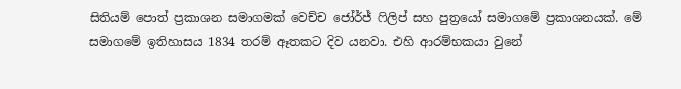සිතියම් පොත් ප්‍රකාශන සමාගමක් වෙච්ච ජෝර්ජ් ෆිලිප් සහ පුත්‍රයෝ සමාගමේ ප්‍රකාශනයක්. මේ සමාගමේ ඉතිහාසය 1834 තරම් ඈතකට දිව යනවා. එහි ආරම්භකයා වුනේ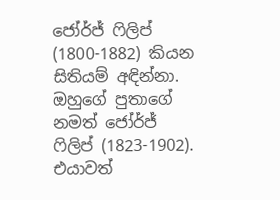ජෝර්ජ් ෆිලිප් (1800-1882) කියන සිතියම් අඳින්නා. ඔහුගේ පුතාගේ නමත් ජෝර්ජ් ෆිලිප් (1823-1902). එයාවත්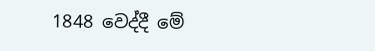1848 වෙද්දී මේ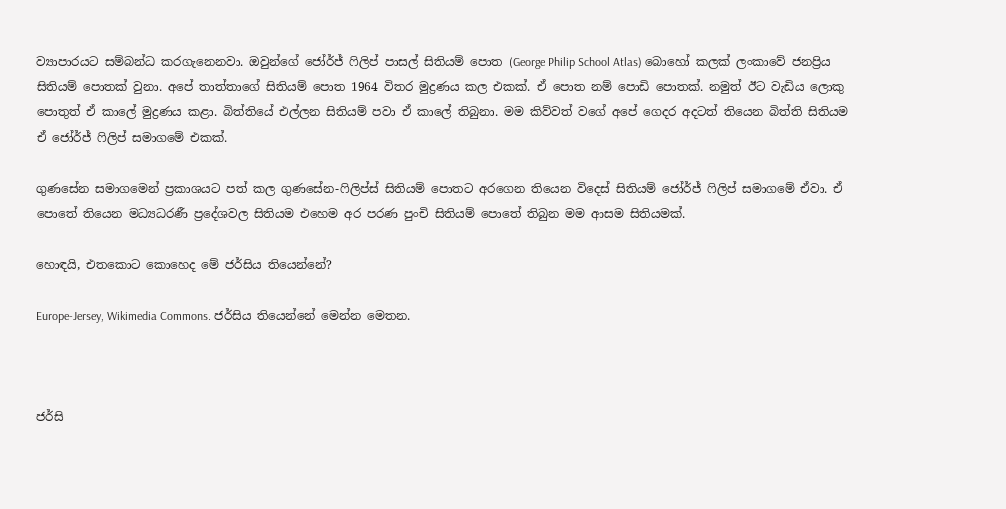ව්‍යාපාරයට සම්බන්ධ කරගැනෙනවා. ඔවුන්ගේ ජෝර්ජ් ෆිලිප් පාසල් සිතියම් පොත (George Philip School Atlas) බොහෝ කලක් ලංකාවේ ජනප්‍රිය සිතියම් පොතක් වුනා. අපේ තාත්තාගේ සිතියම් පොත 1964 විතර මුද්‍රණය කල එකක්. ඒ පොත නම් පොඩි පොතක්. නමුත් ඊට වැඩිය ලොකු පොතුත් ඒ කාලේ මුද්‍රණය කළා. බිත්තියේ එල්ලන සිතියම් පවා ඒ කාලේ තිබුනා. මම කිව්වත් වගේ අපේ ගෙදර අදටත් තියෙන බිත්ති සිතියම ඒ ජෝර්ජ් ෆිලිප් සමාගමේ එකක්.

ගුණසේන සමාගමෙන් ප්‍රකාශයට පත් කල ගුණසේන-ෆිලිප්ස් සිතියම් පොතට අරගෙන තියෙන විදෙස් සිතියම් ජෝර්ජ් ෆිලිප් සමාගමේ ඒවා. ඒ පොතේ තියෙන මධ්‍යධරණී ප්‍රදේශවල සිතියම එහෙම අර පරණ පුංචි සිතියම් පොතේ තිබුන මම ආසම සිතියමක්.

හොඳයි, එතකොට කොහෙද මේ ජර්සිය තියෙන්නේ?

Europe-Jersey, Wikimedia Commons. ජර්සිය තියෙන්නේ මෙන්න මෙතන.



ජර්සි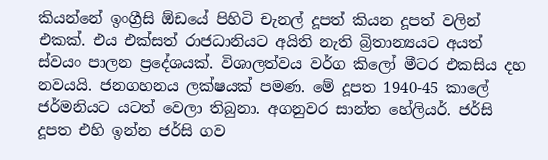කියන්නේ ඉංග්‍රීසි ඕඩයේ පිහිටි චැනල් දූපත් කියන දූපත් වලින් එකක්. එය එක්සත් රාජධානියට අයිති නැති බ්‍රිතාන්‍යයට අයත් ස්වයං පාලන ප්‍රදේශයක්. විශාලත්වය වර්ග කිලෝ මීටර එකසිය දහ නවයයි. ජනගහනය ලක්ෂයක් පමණ. මේ දූපත 1940-45 කාලේ ජර්මනියට යටත් වෙලා තිබුනා. අගනුවර සාන්ත හේලියර්. ජර්සි දූපත එහි ඉන්න ජර්සි ගව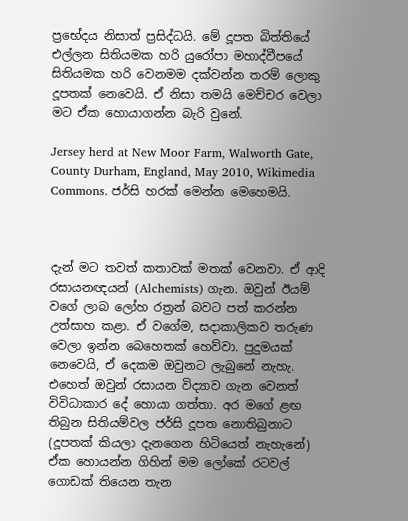ප්‍රභේදය නිසාත් ප්‍රසිද්ධයි. මේ දූපත බිත්තියේ එල්ලන සිතියමක හරි යුරෝපා මහාද්වීපයේ සිතියමක හරි වෙනමම දක්වන්න තරම් ලොකු දූපතක් නෙවෙයි. ඒ නිසා තමයි මෙච්චර වෙලා මට ඒක හොයාගන්න බැරි වුනේ.

Jersey herd at New Moor Farm, Walworth Gate, County Durham, England, May 2010, Wikimedia Commons. ජර්සි හරක් මෙන්න මෙහෙමයි.



දැන් මට තවත් කතාවක් මතක් වෙනවා. ඒ ආදි රසායනඥයන් (Alchemists) ගැන. ඔවුන් ඊයම් වගේ ලාබ ලෝහ රත්‍රන් බවට පත් කරන්න උත්සාහ කළා. ඒ වගේම, සදාකාලිකව තරුණ වෙලා ඉන්න බෙහෙතක් හෙව්වා. පුදුමයක් නෙවෙයි, ඒ දෙකම ඔවුනට ලැබුනේ නැහැ. එහෙත් ඔවුන් රසායන විද්‍යාව ගැන වෙනත් විවිධාකාර දේ හොයා ගත්තා. අර මගේ ළඟ තිබුන සිතියම්වල ජර්සි දූපත නොතිබුනාට (දූපතක් කියලා දැනගෙන හිටියෙත් නැහැනේ) ඒක හොයන්න ගිහින් මම ලෝකේ රටවල් ගොඩක් තියෙන තැන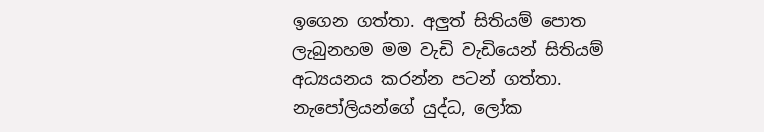ඉගෙන ගත්තා. අලුත් සිතියම් පොත ලැබුනහම මම වැඩි වැඩියෙන් සිතියම් අධ්‍යයනය කරන්න පටන් ගත්තා. නැපෝලියන්ගේ යුද්ධ, ලෝක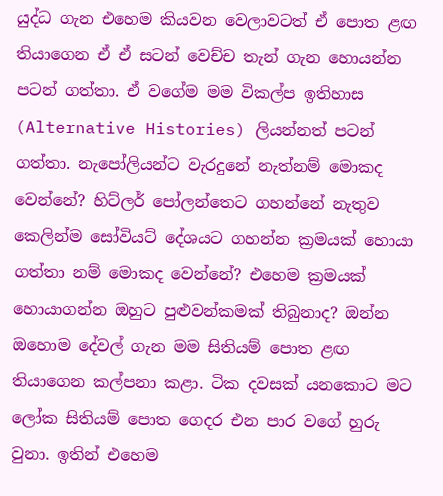යුද්ධ ගැන එහෙම කියවන වෙලාවටත් ඒ පොත ළඟ තියාගෙන ඒ ඒ සටන් වෙච්ච තැන් ගැන හොයන්න පටන් ගත්තා. ඒ වගේම මම විකල්ප ඉතිහාස (Alternative Histories) ලියන්නත් පටන් ගත්තා. නැපෝලියන්ට වැරදුනේ නැත්නම් මොකද වෙන්නේ? හිට්ලර් පෝලන්තෙට ගහන්නේ නැතුව කෙලින්ම සෝවියට් දේශයට ගහන්න ක්‍රමයක් හොයා ගත්තා නම් මොකද වෙන්නේ? එහෙම ක්‍රමයක් හොයාගන්න ඔහුට පුළුවන්කමක් තිබුනාද? ඔන්න ඔහොම දේවල් ගැන මම සිතියම් පොත ළඟ තියාගෙන කල්පනා කළා. ටික දවසක් යනකොට මට ලෝක සිතියම් පොත ගෙදර එන පාර වගේ හුරු වුනා. ඉතින් එහෙම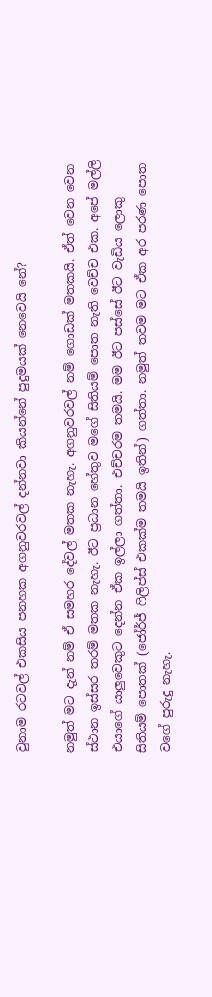වුනාම රටවල් එකසිය පනහක අගනුවරවල් දන්නවා කියන්නේ පුදුමයක් නෙවෙයි නේ?

නමුත් මට දැන් නම් ඒ සමහර දේවල් මතක නැහැ. අගනුවරවල් නම් ගොඩක් මතකයි. ඒත් වෙන වෙන ස්ථාන ඉස්සර තරම් මතක නැහැ. ඊට ප්‍රධාන හේතුව මගේ සිතියම් පොත නැති වෙච්ච එක. අපේ මල්ලි එයාගේ යාලුවෙකුට දෙන්න ඒක ඉල්ලා ගත්තා. එච්චරම තමයි. මම ඊට පස්සේ ඊට වැඩිය ලොකු සිතියම් පොතක් (ජෝර්ජ් ෆිලිප්ස් එකක්ම තමයි ඉතින්) ගත්තා. නමුත් තවම මට ඒක අර පරණ පොත වගේ පුරුදු නැහැ.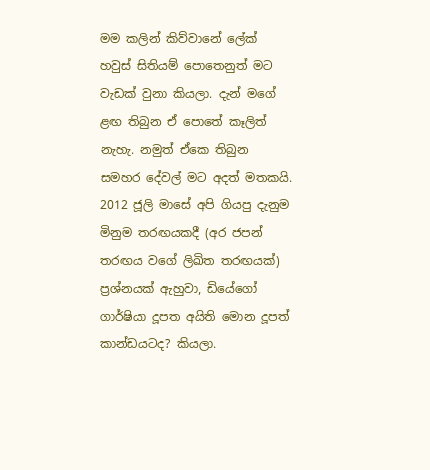මම කලින් කිව්වානේ ලේක් හවුස් සිතියම් පොතෙනුත් මට වැඩක් වුනා කියලා. දැන් මගේ ළඟ තිබුන ඒ පොතේ කෑලිත් නැහැ. නමුත් ඒකෙ තිබුන සමහර දේවල් මට අදත් මතකයි. 2012 ජූලි මාසේ අපි ගියපු දැනුම මිනුම තරඟයකදී (අර ජපන් තරඟය වගේ ලිඛිත තරඟයක්) ප්‍රශ්නයක් ඇහුවා, ඩියේගෝ ගාර්ෂියා දූපත අයිති මොන දූපත් කාන්ඩයටද? කියලා.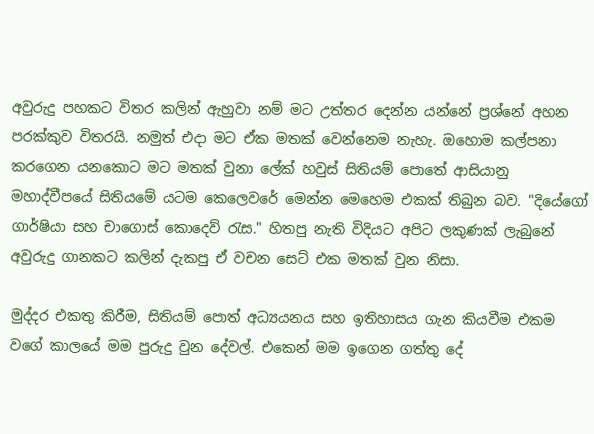අවුරුදු පහකට විතර කලින් ඇහුවා නම් මට උත්තර දෙන්න යන්නේ ප්‍රශ්නේ අහන පරක්කුව විතරයි. නමුත් එදා මට ඒක මතක් වෙන්නෙම නැහැ. ඔහොම කල්පනා කරගෙන යනකොට මට මතක් වුනා ලේක් හවුස් සිතියම් පොතේ ආසියානු මහාද්වීපයේ සිතියමේ යටම කෙලෙවරේ මෙන්න මෙහෙම එකක් තිබුන බව. "දියේගෝ ගාර්ෂියා සහ චාගොස් කොදෙව් රැස." හිතපු නැති විදියට අපිට ලකුණක් ලැබුනේ අවුරුදු ගානකට කලින් දැකපු ඒ වචන සෙට් එක මතක් වුන නිසා.

මුද්දර එකතු කිරීම, සිතියම් පොත් අධ්‍යයනය සහ ඉතිහාසය ගැන කියවීම එකම වගේ කාලයේ මම පුරුදු වුන දේවල්. එකෙන් මම ඉගෙන ගත්තු දේ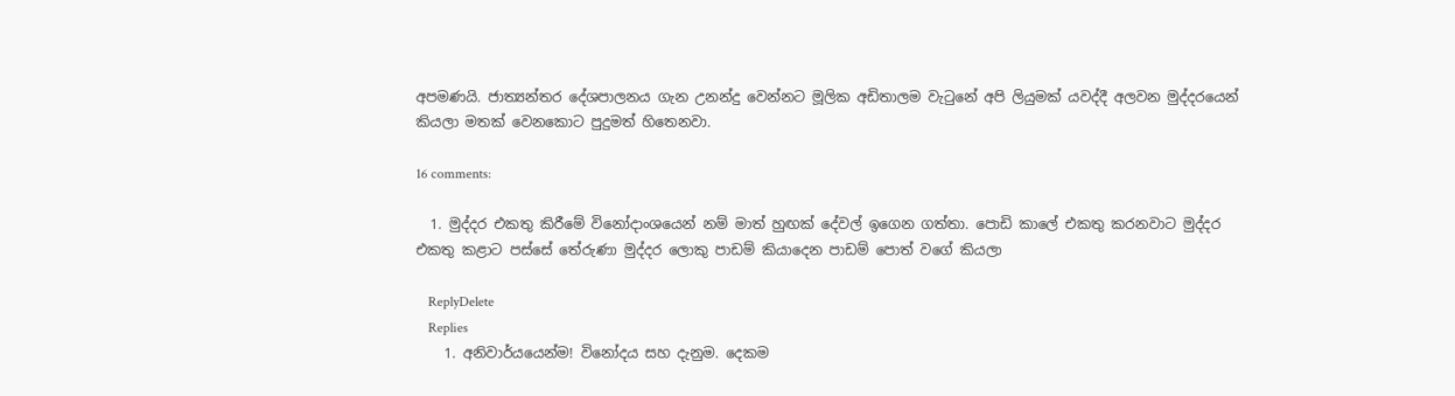අපමණයි. ජාත්‍යන්තර දේශපාලනය ගැන උනන්දු වෙන්නට මූලික අඩිතාලම වැටුනේ අපි ලියුමක් යවද්දී අලවන මුද්දරයෙන් කියලා මතක් වෙනකොට පුදුමත් හිතෙනවා.

16 comments:

  1. මුද්දර එකතු කිරීමේ විනෝදාංශයෙන් නම් මාත් හුඟක් දේවල් ඉගෙන ගත්තා. පොඩි කාලේ එකතු කරනවාට මුද්දර එකතු කළාට පස්සේ තේරුණා මුද්දර ලොකු පාඩම් කියාදෙන පාඩම් පොත් වගේ කියලා

    ReplyDelete
    Replies
    1. අනිවාර්යයෙන්ම! විනෝදය සහ දැනුම. දෙකම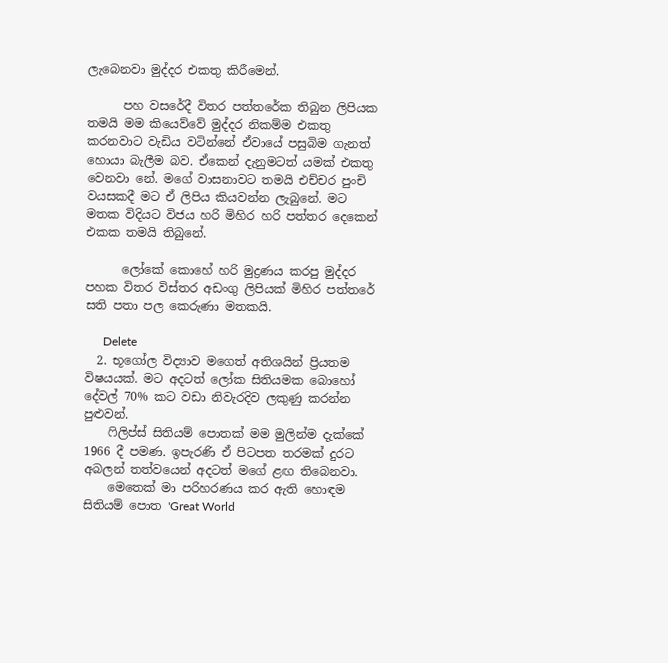ලැබෙනවා මුද්දර එකතු කිරීමෙන්.

      පහ වසරේදී විතර පත්තරේක තිබුන ලිපියක තමයි මම කියෙව්වේ මුද්දර නිකම්ම එකතු කරනවාට වැඩිය වටින්නේ ඒවායේ පසුබිම ගැනත් හොයා බැලීම බව. ඒකෙන් දැනුමටත් යමක් එකතු වෙනවා නේ. මගේ වාසනාවට තමයි එච්චර පුංචි වයසකදී මට ඒ ලිපිය කියවන්න ලැබුනේ. මට මතක විදියට විජය හරි මිහිර හරි පත්තර දෙකෙන් එකක තමයි තිබුනේ.

      ලෝකේ කොහේ හරි මුද්‍රණය කරපු මුද්දර පහක විතර විස්තර අඩංගු ලිපියක් මිහිර පත්තරේ සති පතා පල කෙරුණා මතකයි.

      Delete
  2. භූගෝල විද්‍යාව මගෙත් අතිශයින් ප්‍රියතම විෂයයක්. මට අදටත් ලෝක සිතියමක බොහෝ දේවල් 70% කට වඩා නිවැරදිව ලකුණු කරන්න පුළුවන්.
    ෆිලිප්ස් සිතියම් පොතක් මම මුලින්ම දැක්කේ 1966 දී පමණ. ඉපැරණි ඒ පිටපත තරමක් දුරට අබලන් තත්වයෙන් අදටත් මගේ ළඟ තිබෙනවා.
    මෙතෙක් මා පරිහරණය කර ඇති හොඳම සිතියම් පොත 'Great World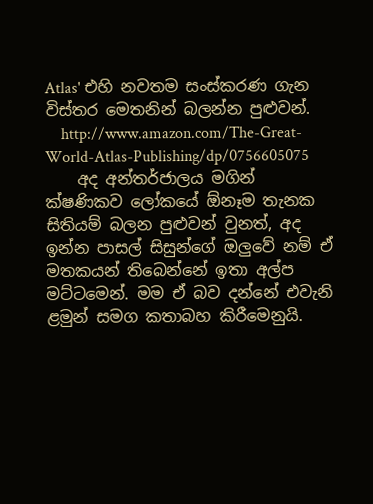Atlas' එහි නවතම සංස්කරණ ගැන විස්තර මෙතනින් බලන්න පුළුවන්.
    http://www.amazon.com/The-Great-World-Atlas-Publishing/dp/0756605075
    අද අන්තර්ජාලය මගින් ක්ෂණිකව ලෝකයේ ඕනෑම තැනක සිතියම් බලන පුළුවන් වුනත්, අද ඉන්න පාසල් සිසුන්ගේ ඔලුවේ නම් ඒ මතකයන් තිබෙන්නේ ඉතා අල්ප මට්ටමෙන්. මම ඒ බව දන්නේ එවැනි ළමුන් සමග කතාබහ කිරීමෙනුයි.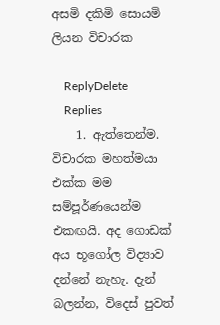අසමි දකිමි සොයමි ලියන විචාරක

    ReplyDelete
    Replies
    1. ඇත්තෙන්ම. විචාරක මහත්මයා එක්ක මම සම්පූර්ණයෙන්ම එකඟයි. අද ගොඩක් අය භූගෝල විද්‍යාව දන්නේ නැහැ. දැන් බලන්න, විදෙස් පුවත්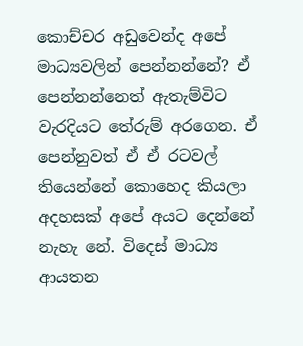කොච්චර අඩුවෙන්ද අපේ මාධ්‍යවලින් පෙන්නන්නේ? ඒ පෙන්නන්නෙත් ඇතැම්විට වැරදියට තේරුම් අරගෙන. ඒ පෙන්නුවත් ඒ ඒ රටවල් තියෙන්නේ කොහෙද කියලා අදහසක් අපේ අයට දෙන්නේ නැහැ නේ. විදෙස් මාධ්‍ය ආයතන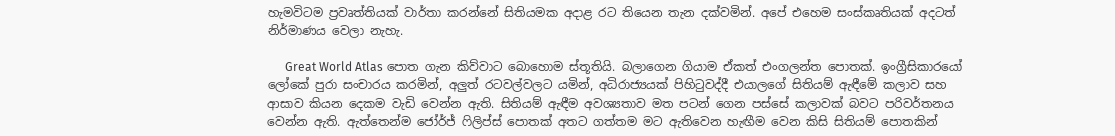හැමවිටම ප්‍රවෘත්තියක් වාර්තා කරන්නේ සිතියමක අදාළ රට තියෙන තැන දක්වමින්. අපේ එහෙම සංස්කෘතියක් අදටත් නිර්මාණය වෙලා නැහැ.

      Great World Atlas පොත ගැන කිව්වාට බොහොම ස්තූතියි. බලාගෙන ගියාම ඒකත් එංගලන්ත පොතක්. ඉංග්‍රීසිකාරයෝ ලෝකේ පුරා සංචාරය කරමින්, අලුත් රටවල්වලට යමින්, අධිරාජ්‍යයක් පිහිටුවද්දී එයාලගේ සිතියම් ඇඳීමේ කලාව සහ ආසාව කියන දෙකම වැඩි වෙන්න ඇති. සිතියම් ඇඳීම අවශ්‍යතාව මත පටන් ගෙන පස්සේ කලාවක් බවට පරිවර්තනය වෙන්න ඇති. ඇත්තෙන්ම ජෝර්ජ් ෆිලිප්ස් පොතක් අතට ගත්තම මට ඇතිවෙන හැඟීම වෙන කිසි සිතියම් පොතකින්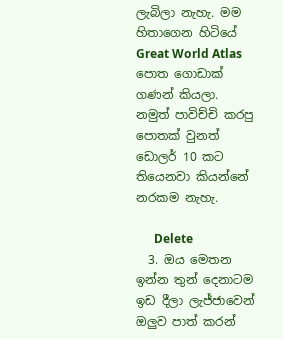ලැබිලා නැහැ. මම හිතාගෙන හිටියේ Great World Atlas පොත ගොඩාක් ගණන් කියලා. නමුත් පාවිච්චි කරපු පොතක් වුනත් ඩොලර් 10 කට තියෙනවා කියන්නේ නරකම නැහැ.

      Delete
  3. ඔය මෙතන ඉන්න තුන් දෙනාටම ඉඩ දීලා ලැජ්ජාවෙන් ඔලුව පාත් කරන්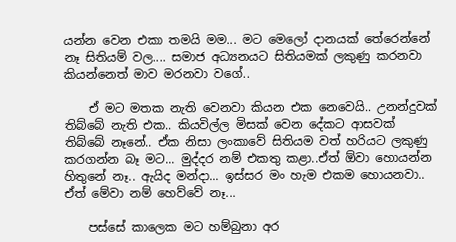යන්න වෙන එකා තමයි මම... මට මෙලෝ දානයක් තේරෙන්නේ නෑ සිතියම් වල.... සමාජ අධ්‍යනයට සිතියමක් ලකුණු කරනවා කියන්නෙත් මාව මරනවා වගේ..

    ඒ මට මතක නැති වෙනවා කියන එක නෙවෙයි.. උනන්දුවක් තිබ්බේ නැති එක.. කියවිල්ල මිසක් වෙන දේකට ආසවක් තිබ්බේ නෑනේ.. ඒක නිසා ලංකාවේ සිතියම වත් හරියට ලකුණු කරගන්න බෑ මට... මුද්දර නම් එකතු කළා..ඒත් ඕවා හොයන්න හිතුනේ නෑ.. ඇයිද මන්දා... ඉස්සර මං හැම එකම හොයනවා.. ඒත් මේවා නම් හෙව්වේ නෑ...

    පස්සේ කාලෙක මට හම්බුනා අර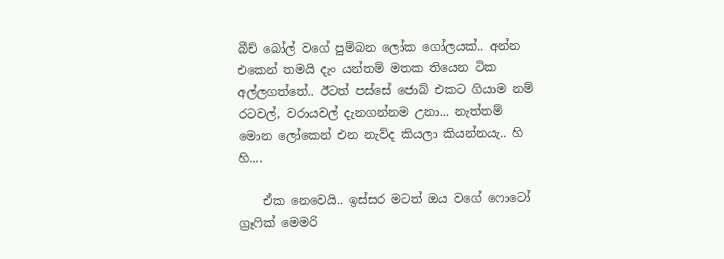බීච් බෝල් වගේ පුම්බන ලෝක ගෝලයක්.. අන්න එකෙන් තමයි දැං යන්තම් මතක තියෙන ටික අල්ලගත්තේ.. ඊටත් පස්සේ ජොබ් එකට ගියාම නම් රටවල්, වරායවල් දැනගන්නම උනා... නැත්තම් මොන ලෝකෙන් එන නැව්ද කියලා කියන්නයැ.. හි හි....

    ඒක නෙවෙයි.. ඉස්සර මටත් ඔය වගේ ෆොටෝ ග්‍රෑෆික් මෙමරි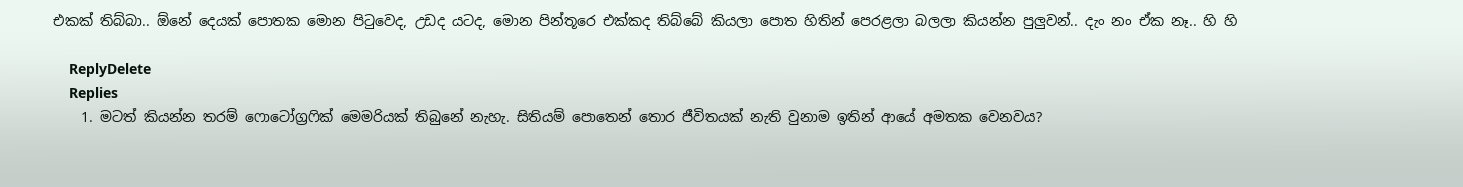එකක් තිබ්බා.. ඕනේ දෙයක් පොතක මොන පිටුවෙද, උඩද යටද, මොන පින්තූරෙ එක්කද තිබ්බේ කියලා පොත හිතින් පෙරළලා බලලා කියන්න පුලුවන්.. දැං නං ඒක නෑ.. හි හි

    ReplyDelete
    Replies
    1. මටත් කියන්න තරම් ෆොටෝග්‍රෆික් මෙමරියක් තිබුනේ නැහැ. සිතියම් පොතෙන් තොර ජීවිතයක් නැති වුනාම ඉතින් ආයේ අමතක වෙනවය?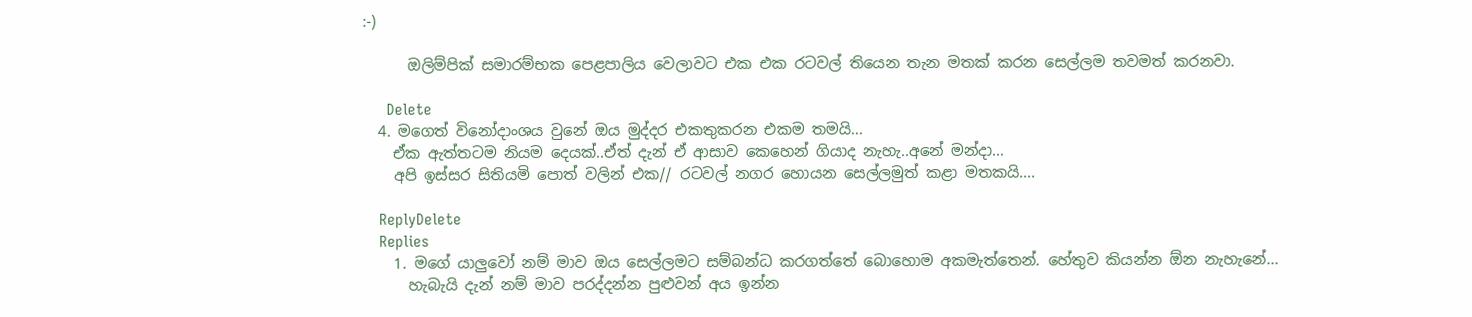:-)

      ඔලිම්පික් සමාරම්භක පෙළපාලිය වෙලාවට එක එක රටවල් තියෙන තැන මතක් කරන සෙල්ලම තවමත් කරනවා.

      Delete
  4. මගෙත් විනෝදාංශය වුනේ ඔය මුද්දර එකතුකරන එකම තමයි...
    ඒක ඇත්තටම නියම දෙයක්..ඒත් දැන් ඒ ආසාව කෙහෙන් ගියාද නැහැ..අනේ මන්දා...
    අපි ඉස්සර සිතියමි පොත් වලින් එක// රටවල් නගර හොයන සෙල්ලමුත් කළා මතකයි....

    ReplyDelete
    Replies
    1. මගේ යාලුවෝ නම් මාව ඔය සෙල්ලමට සම්බන්ධ කරගත්තේ බොහොම අකමැත්තෙන්. හේතුව කියන්න ඕන නැහැනේ...
      හැබැයි දැන් නම් මාව පරද්දන්න පුළුවන් අය ඉන්න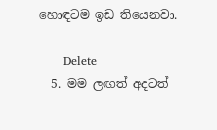හොඳටම ඉඩ තියෙනවා.

      Delete
  5. මම ලඟත් අදටත්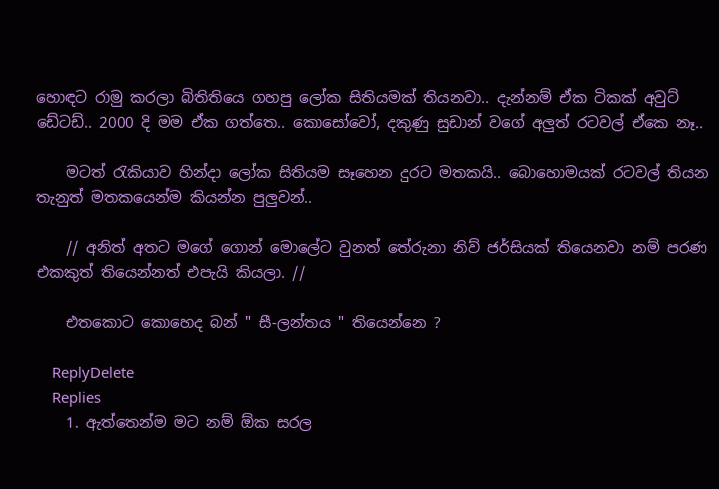හොඳට රාමු කරලා බිතිතියෙ ගහපු ලෝක සිතියමක් තියනවා.. දැන්නම් ඒක ටිකක් අවුට් ඩේටඩ්.. 2000 දි මම ඒක ගත්තෙ.. කොසෝවෝ, දකුණු සුඩාන් වගේ අලුත් රටවල් ඒකෙ නෑ..

    මටත් රැකියාව හින්දා ලෝක සිතියම සෑහෙන දුරට මතකයි.. බොහොමයක් රටවල් තියන තැනුත් මතකයෙන්ම කියන්න පුලුවන්..

    // අනිත් අතට මගේ ගොන් මොලේට වුනත් තේරුනා නිව් ජර්සියක් තියෙනවා නම් පරණ එකකුත් තියෙන්නත් එපැයි කියලා. //

    එතකොට කොහෙද බන් " සී-ලන්තය " තියෙන්නෙ ?

    ReplyDelete
    Replies
    1. ඇත්තෙන්ම මට නම් ඕක සරල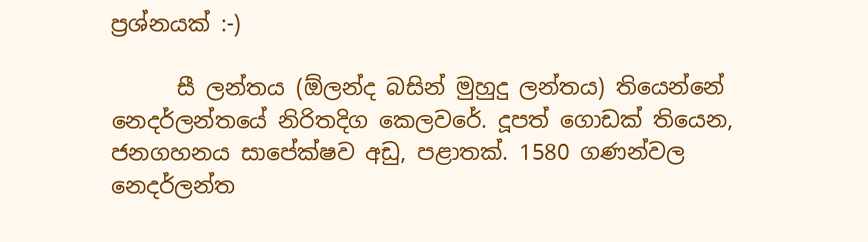ප්‍රශ්නයක් :-)

      සී ලන්තය (ඕලන්ද බසින් මුහුදු ලන්තය) තියෙන්නේ නෙදර්ලන්තයේ නිරිතදිග කෙලවරේ. දූපත් ගොඩක් තියෙන, ජනගහනය සාපේක්ෂව අඩු, පළාතක්. 1580 ගණන්වල නෙදර්ලන්ත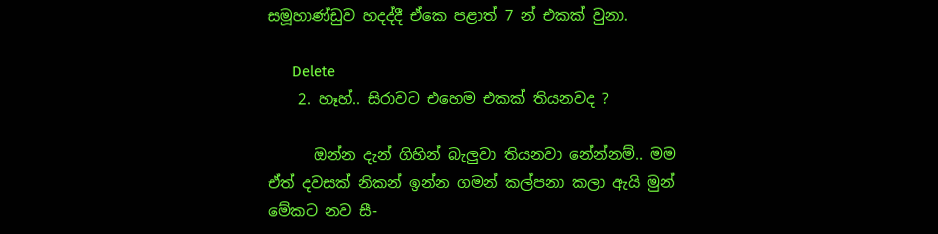සමූහාණ්ඩුව හදද්දී ඒකෙ පළාත් 7 න් එකක් වුනා.

      Delete
    2. හෑහ්.. සිරාවට එහෙම එකක් තියනවද ?

      ඔන්න දැන් ගිහින් බැලුවා තියනවා නේන්නම්.. මම ඒත් දවසක් නිකන් ඉන්න ගමන් කල්පනා කලා ඇයි මුන් මේකට නව සී-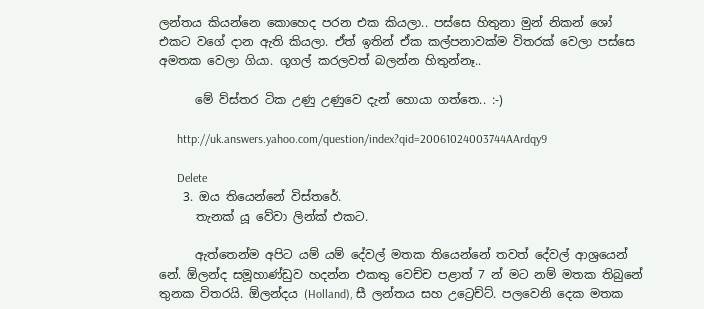ලන්තය කියන්නෙ කොහෙද පරන එක කියලා.. පස්සෙ හිතුනා මුන් නිකන් ශෝ එකට වගේ දාන ඇති කියලා. ඒත් ඉතින් ඒක කල්පනාවක්ම විතරක් වෙලා පස්සෙ අමතක වෙලා ගියා. ගූගල් කරලවත් බලන්න හිතුන්නෑ..

      මේ ව්ස්තර ටික උණු උණුවෙ දැන් හොයා ගත්තෙ.. :-)

      http://uk.answers.yahoo.com/question/index?qid=20061024003744AArdqy9

      Delete
    3. ඔය තියෙන්නේ විස්තරේ.
      තැනක් යූ වේවා ලින්ක් එකට.

      ඇත්තෙන්ම අපිට යම් යම් දේවල් මතක තියෙන්නේ තවත් දේවල් ආශ්‍රයෙන් නේ. ඕලන්ද සමූහාණ්ඩුව හදන්න එකතු වෙච්ච පළාත් 7 න් මට නම් මතක තිබුනේ තුනක විතරයි. ඕලන්දය (Holland), සී ලන්තය සහ උට්‍රෙච්ට්. පලවෙනි දෙක මතක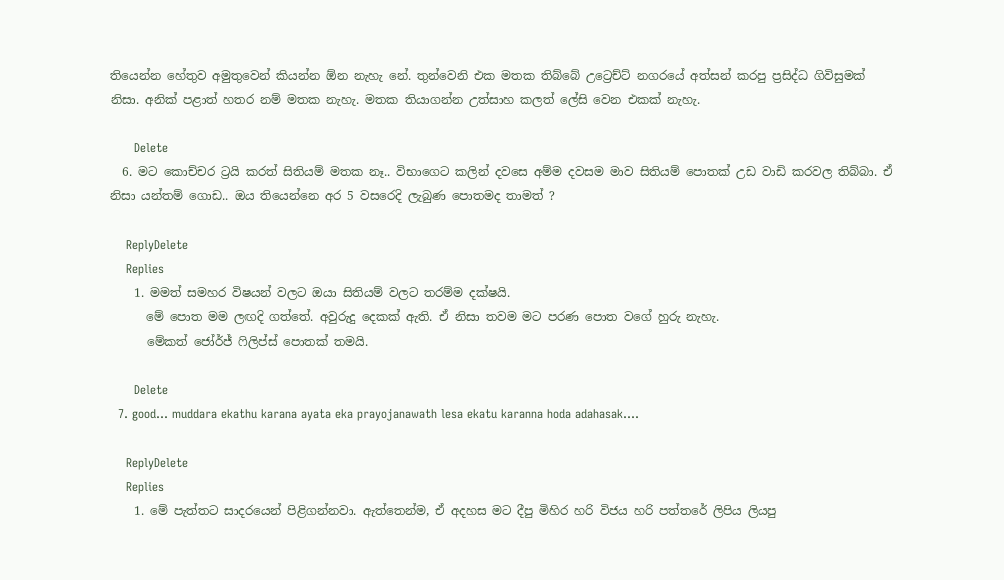තියෙන්න හේතුව අමුතුවෙන් කියන්න ඕන නැහැ නේ. තුන්වෙනි එක මතක තිබ්බේ උට්‍රෙච්ට් නගරයේ අත්සන් කරපු ප්‍රසිද්ධ ගිවිසුමක් නිසා. අනික් පළාත් හතර නම් මතක නැහැ. මතක තියාගන්න උත්සාහ කලත් ලේසි වෙන එකක් නැහැ.

      Delete
  6. මට කොච්චර ට්‍රයි කරත් සිතියම් මතක නෑ.. විභාගෙට කලින් දවසෙ අම්ම දවසම මාව සිතියම් පොතක් උඩ වාඩි කරවල තිබ්බා. ඒ නිසා යන්තම් ගොඩ.. ඔය තියෙන්නෙ අර 5 වසරෙදි ලැබුණ පොතමද තාමත් ?

    ReplyDelete
    Replies
    1. මමත් සමහර විෂයන් වලට ඔයා සිතියම් වලට තරම්ම දක්ෂයි.
      මේ පොත මම ලඟදි ගත්තේ. අවුරුදු දෙකක් ඇති. ඒ නිසා තවම මට පරණ පොත වගේ හුරු නැහැ.
      මේකත් ජෝර්ජ් ෆිලිප්ස් පොතක් තමයි.

      Delete
  7. good... muddara ekathu karana ayata eka prayojanawath lesa ekatu karanna hoda adahasak....

    ReplyDelete
    Replies
    1. මේ පැත්තට සාදරයෙන් පිළිගන්නවා. ඇත්තෙන්ම, ඒ අදහස මට දීපු මිහිර හරි විජය හරි පත්තරේ ලිපිය ලියපු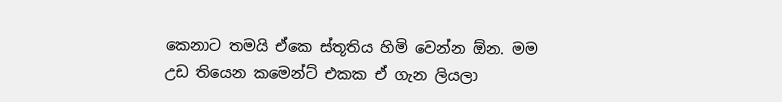කෙනාට තමයි ඒකෙ ස්තූතිය හිමි වෙන්න ඕන. මම උඩ තියෙන කමෙන්ට් එකක ඒ ගැන ලියලා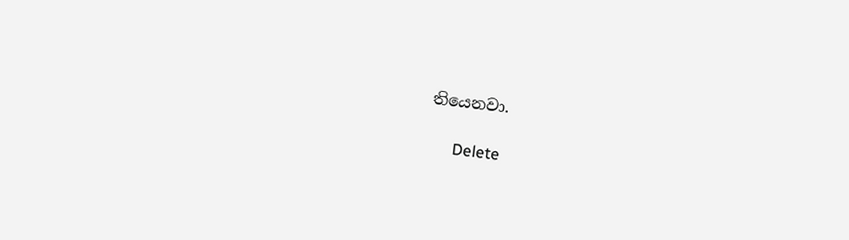තියෙනවා.

      Delete